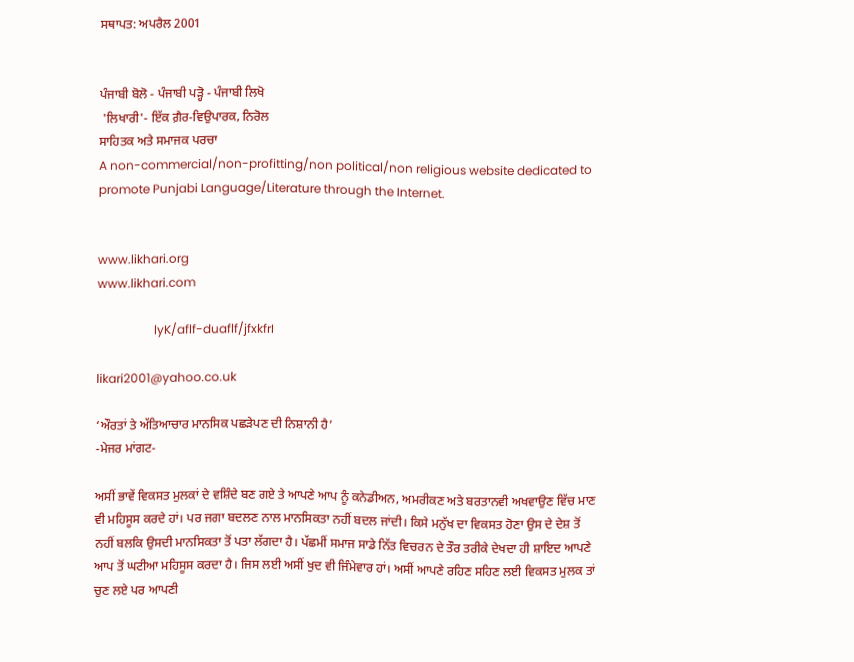ਸਥਾਪਤ: ਅਪਰੈਲ 2001


ਪੰਜਾਬੀ ਬੋਲੋ - ਪੰਜਾਬੀ ਪੜ੍ਹੋ - ਪੰਜਾਬੀ ਲਿਖੋ
 'ਲਿਖਾਰੀ'- ਇੱਕ ਗ਼ੈਰ-ਵਿਉਪਾਰਕ, ਨਿਰੋਲ
ਸਾਹਿਤਕ ਅਤੇ ਸਮਾਜਕ ਪਰਚਾ
A non-commercial/non-profitting/non political/non religious website dedicated to promote Punjabi Language/Literature through the Internet.


www.likhari.org
www.likhari.com

                   lyK/aflf-duaflf/jfxkfrI

likari2001@yahoo.co.uk

‘ਔਰਤਾਂ ਤੇ ਅੱਤਿਆਚਾਰ ਮਾਨਸਿਕ ਪਛੜੇਪਣ ਦੀ ਨਿਸ਼ਾਨੀ ਹੈ’
-ਮੇਜਰ ਮਾਂਗਟ-

ਅਸੀਂ ਭਾਵੇਂ ਵਿਕਸਤ ਮੁਲਕਾਂ ਦੇ ਵਸ਼ਿੰਦੇ ਬਣ ਗਏ ਤੇ ਆਪਣੇ ਆਪ ਨੂੰ ਕਨੇਡੀਅਨ, ਅਮਰੀਕਣ ਅਤੇ ਬਰਤਾਨਵੀ ਅਖਵਾਉਣ ਵਿੱਚ ਮਾਣ ਵੀ ਮਹਿਸੂਸ ਕਰਦੇ ਹਾਂ। ਪਰ ਜਗਾ ਬਦਲਣ ਨਾਲ ਮਾਨਸਿਕਤਾ ਨਹੀਂ ਬਦਲ ਜਾਂਦੀ। ਕਿਸੇ ਮਨੁੱਖ ਦਾ ਵਿਕਸਤ ਹੋਣਾ ਉਸ ਦੇ ਦੇਸ਼ ਤੋਂ ਨਹੀਂ ਬਲਕਿ ਉਸਦੀ ਮਾਨਸਿਕਤਾ ਤੋਂ ਪਤਾ ਲੱਗਦਾ ਹੈ। ਪੱਛਮੀਂ ਸਮਾਜ ਸਾਡੇ ਨਿੱਤ ਵਿਚਰਨ ਦੇ ਤੌਰ ਤਰੀਕੇ ਦੇਖਦਾ ਹੀ ਸ਼ਾਇਦ ਆਪਣੇ ਆਪ ਤੋਂ ਘਟੀਆ ਮਹਿਸੂਸ ਕਰਦਾ ਹੈ। ਜਿਸ ਲਈ ਅਸੀਂ ਖੁਦ ਵੀ ਜਿੰਮੇਵਾਰ ਹਾਂ। ਅਸੀਂ ਆਪਣੇ ਰਹਿਣ ਸਹਿਣ ਲਈ ਵਿਕਸਤ ਮੁਲਕ ਤਾਂ ਚੁਣ ਲਏ ਪਰ ਆਪਣੀ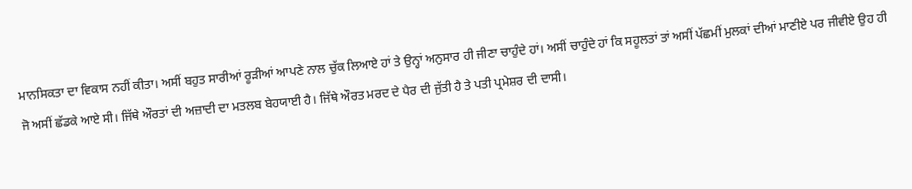ਮਾਨਸਿਕਤਾ ਦਾ ਵਿਕਾਸ ਨਹੀਂ ਕੀਤਾ। ਅਸੀਂ ਬਹੁਤ ਸਾਰੀਆਂ ਰੂੜੀਆਂ ਆਪਣੇ ਨਾਲ ਚੁੱਕ ਲਿਆਏ ਹਾਂ ਤੇ ਉਨ੍ਹਾਂ ਅਨੁਸਾਰ ਹੀ ਜੀਣਾ ਚਾਹੁੰਦੇ ਹਾਂ। ਅਸੀਂ ਚਾਹੁੰਦੇ ਹਾਂ ਕਿ ਸਹੂਲਤਾਂ ਤਾਂ ਅਸੀਂ ਪੱਛਮੀਂ ਮੁਲਕਾਂ ਦੀਆਂ ਮਾਣੀਏ ਪਰ ਜੀਵੀਏ ਉਹ ਹੀ ਜੋ ਅਸੀਂ ਛੱਡਕੇ ਆਏ ਸੀ। ਜਿੱਥੇ ਔਰਤਾਂ ਦੀ ਅਜ਼ਾਦੀ ਦਾ ਮਤਲਬ ਬੇਹਯਾਈ ਹੈ। ਜਿੱਥੇ ਔਰਤ ਮਰਦ ਦੇ ਪੈਰ ਦੀ ਜੁੱਤੀ ਹੈ ਤੇ ਪਤੀ ਪ੍ਰਮੇਸ਼ਰ ਦੀ ਦਾਸੀ।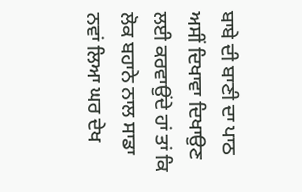ਬਾਬੇ ਦੀ ਬਾਣੀ ਦਾ ਪਾਠ ਅਸੀਂ ਦਿਖਾਵਾ ਦਿਖਾਉਣ ਲਈ ਕਰਵਾਉਂਦੇ ਹਾਂ ਤਾਂ ਕਿ ਲੋਕ ਬਹਾਨੇ ਨਾਲ ਸਾਡਾ ਨਵਾਂ ਲਿਆ ਘਰ ਦੇਖ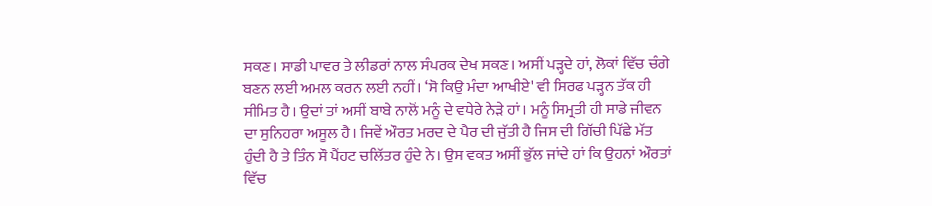ਸਕਣ। ਸਾਡੀ ਪਾਵਰ ਤੇ ਲੀਡਰਾਂ ਨਾਲ ਸੰਪਰਕ ਦੇਖ ਸਕਣ। ਅਸੀਂ ਪੜ੍ਹਦੇ ਹਾਂ, ਲੋਕਾਂ ਵਿੱਚ ਚੰਗੇ ਬਣਨ ਲਈ ਅਮਲ ਕਰਨ ਲਈ ਨਹੀਂ। ‘ਸੋ ਕਿਉ ਮੰਦਾ ਆਖੀਏ' ਵੀ ਸਿਰਫ ਪੜ੍ਹਨ ਤੱਕ ਹੀ ਸੀਮਿਤ ਹੈ। ਉਦਾਂ ਤਾਂ ਅਸੀਂ ਬਾਬੇ ਨਾਲੋਂ ਮਨੂੰ ਦੇ ਵਧੇਰੇ ਨੇੜੇ ਹਾਂ। ਮਨੂੰ ਸਿਮ੍ਰਤੀ ਹੀ ਸਾਡੇ ਜੀਵਨ ਦਾ ਸੁਨਿਹਰਾ ਅਸੂਲ ਹੈ। ਜਿਵੇਂ ਔਰਤ ਮਰਦ ਦੇ ਪੈਰ ਦੀ ਜੁੱਤੀ ਹੈ ਜਿਸ ਦੀ ਗਿੱਚੀ ਪਿੱਛੇ ਮੱਤ ਹੁੰਦੀ ਹੈ ਤੇ ਤਿੰਨ ਸੌ ਪੈਂਹਟ ਚਲਿੱਤਰ ਹੁੰਦੇ ਨੇ। ਉਸ ਵਕਤ ਅਸੀਂ ਭੁੱਲ ਜਾਂਦੇ ਹਾਂ ਕਿ ਉਹਨਾਂ ਔਰਤਾਂ ਵਿੱਚ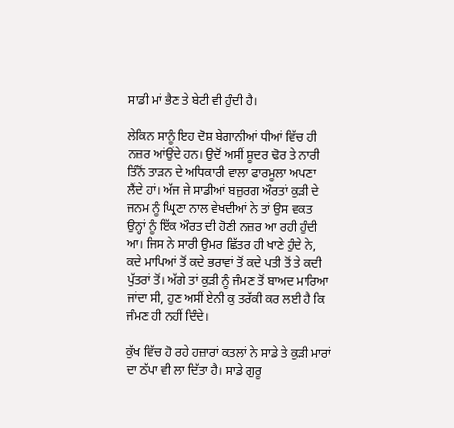ਸਾਡੀ ਮਾਂ ਭੈਣ ਤੇ ਬੇਟੀ ਵੀ ਹੁੰਦੀ ਹੈ।

ਲੇਕਿਨ ਸਾਨੂੰ ਇਹ ਦੋਸ਼ ਬੇਗਾਨੀਆਂ ਧੀਆਂ ਵਿੱਚ ਹੀ ਨਜ਼ਰ ਆਂਉਂਦੇ ਹਨ। ਉਦੋਂ ਅਸੀਂ ਸ਼ੂਦਰ ਢੋਰ ਤੇ ਨਾਰੀ ਤਿੰਨੋਂ ਤਾੜਨ ਦੇ ਅਧਿਕਾਰੀ ਵਾਲਾ ਫਾਰਮੂਲਾ ਅਪਣਾ ਲੈਂਦੇ ਹਾਂ। ਅੱਜ ਜੇ ਸਾਡੀਆਂ ਬਜ਼ੁਰਗ ਔਰਤਾਂ ਕੁੜੀ ਦੇ ਜਨਮ ਨੂੰ ਘ੍ਰਿਣਾ ਨਾਲ ਵੇਖਦੀਆਂ ਨੇ ਤਾਂ ਉਸ ਵਕਤ ਉਨ੍ਹਾਂ ਨੂੰ ਇੱਕ ਔਰਤ ਦੀ ਹੋਣੀ ਨਜ਼ਰ ਆ ਰਹੀ ਹੁੰਦੀ ਆ। ਜਿਸ ਨੇ ਸਾਰੀ ਉਮਰ ਛਿੱਤਰ ਹੀ ਖਾਣੇ ਹੁੰਦੇ ਨੇ, ਕਦੇ ਮਾਪਿਆਂ ਤੋਂ ਕਦੇ ਭਰਾਵਾਂ ਤੋਂ ਕਦੇ ਪਤੀ ਤੋਂ ਤੇ ਕਦੀ ਪੁੱਤਰਾਂ ਤੋਂ। ਅੱਗੇ ਤਾਂ ਕੁੜੀ ਨੂੰ ਜੰਮਣ ਤੋਂ ਬਾਅਦ ਮਾਰਿਆ ਜਾਂਦਾ ਸੀ, ਹੁਣ ਅਸੀਂ ਏਨੀ ਕੁ ਤਰੱਕੀ ਕਰ ਲਈ ਹੈ ਕਿ ਜੰਮਣ ਹੀ ਨਹੀਂ ਦਿੰਦੇ।

ਕੁੱਖ ਵਿੱਚ ਹੋ ਰਹੇ ਹਜ਼ਾਰਾਂ ਕਤਲਾਂ ਨੇ ਸਾਡੇ ਤੇ ਕੁੜੀ ਮਾਰਾਂ ਦਾ ਠੱਪਾ ਵੀ ਲਾ ਦਿੱਤਾ ਹੈ। ਸਾਡੇ ਗੁਰੂ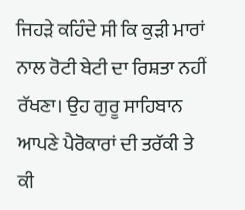ਜਿਹੜੇ ਕਹਿੰਦੇ ਸੀ ਕਿ ਕੁੜੀ ਮਾਰਾਂ ਨਾਲ ਰੋਟੀ ਬੇਟੀ ਦਾ ਰਿਸ਼ਤਾ ਨਹੀਂ ਰੱਖਣਾ। ਉਹ ਗੁਰੂ ਸਾਹਿਬਾਨ ਆਪਣੇ ਪੈਰੋਕਾਰਾਂ ਦੀ ਤਰੱਕੀ ਤੇ ਕੀ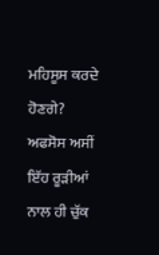ਮਹਿਸੂਸ ਕਰਦੇ ਹੋਣਗੇ?
ਅਫਸੋਸ ਅਸੀਂ ਇੱਹ ਰੂੜੀਆਂ ਨਾਲ ਹੀ ਚੁੱਕ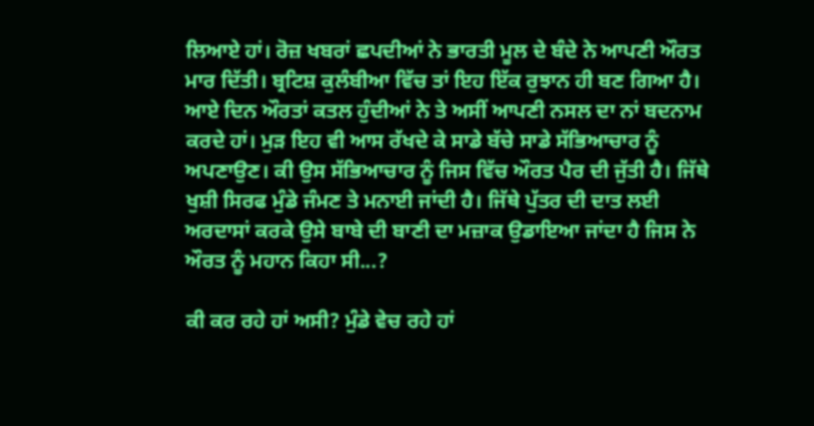ਲਿਆਏ ਹਾਂ। ਰੋਜ਼ ਖਬਰਾਂ ਛਪਦੀਆਂ ਨੇ ਭਾਰਤੀ ਮੂਲ ਦੇ ਬੰਦੇ ਨੇ ਆਪਣੀ ਔਰਤ ਮਾਰ ਦਿੱਤੀ। ਬ੍ਰਟਿਸ਼ ਕੁਲੰਬੀਆ ਵਿੱਚ ਤਾਂ ਇਹ ਇੱਕ ਰੁਝਾਨ ਹੀ ਬਣ ਗਿਆ ਹੈ। ਆਏ ਦਿਨ ਔਰਤਾਂ ਕਤਲ ਹੁੰਦੀਆਂ ਨੇ ਤੇ ਅਸੀਂ ਆਪਣੀ ਨਸਲ ਦਾ ਨਾਂ ਬਦਨਾਮ ਕਰਦੇ ਹਾਂ। ਮੁੜ ਇਹ ਵੀ ਆਸ ਰੱਖਦੇ ਕੇ ਸਾਡੇ ਬੱਚੇ ਸਾਡੇ ਸੱਭਿਆਚਾਰ ਨੂੰ ਅਪਣਾਉਣ। ਕੀ ਉਸ ਸੱਭਿਆਚਾਰ ਨੂੰ ਜਿਸ ਵਿੱਚ ਔਰਤ ਪੈਰ ਦੀ ਜੁੱਤੀ ਹੈ। ਜਿੱਥੇ ਖੁਸ਼ੀ ਸਿਰਫ ਮੁੰਡੇ ਜੰਮਣ ਤੇ ਮਨਾਈ ਜਾਂਦੀ ਹੈ। ਜਿੱਥੇ ਪੁੱਤਰ ਦੀ ਦਾਤ ਲਈ ਅਰਦਾਸਾਂ ਕਰਕੇ ਉਸੇ ਬਾਬੇ ਦੀ ਬਾਣੀ ਦਾ ਮਜ਼ਾਕ ਉਡਾਇਆ ਜਾਂਦਾ ਹੈ ਜਿਸ ਨੇ ਔਰਤ ਨੂੰ ਮਹਾਨ ਕਿਹਾ ਸੀ...?

ਕੀ ਕਰ ਰਹੇ ਹਾਂ ਅਸੀ? ਮੁੰਡੇ ਵੇਚ ਰਹੇ ਹਾਂ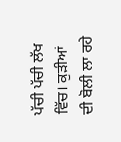ਪੱਚੀ ਪੱਚੀ ਲੱਖ ਵਿੱਚ। ਕੁੜੀਆਂ ਦੀ ਬੋਲੀ ਲਾ ਰਹੇ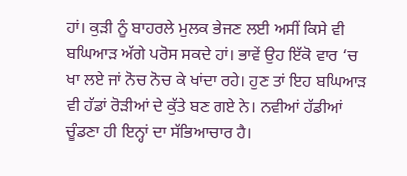ਹਾਂ। ਕੁੜੀ ਨੂੰ ਬਾਹਰਲੇ ਮੁਲਕ ਭੇਜਣ ਲਈ ਅਸੀਂ ਕਿਸੇ ਵੀ ਬਘਿਆੜ ਅੱਗੇ ਪਰੋਸ ਸਕਦੇ ਹਾਂ। ਭਾਵੇਂ ਉਹ ਇੱਕੋ ਵਾਰ ‘ਚ ਖਾ ਲਏ ਜਾਂ ਨੋਚ ਨੋਚ ਕੇ ਖਾਂਦਾ ਰਹੇ। ਹੁਣ ਤਾਂ ਇਹ ਬਘਿਆੜ ਵੀ ਹੱਡਾਂ ਰੋੜੀਆਂ ਦੇ ਕੁੱਤੇ ਬਣ ਗਏ ਨੇ। ਨਵੀਆਂ ਹੱਡੀਆਂ ਚੂੰਡਣਾ ਹੀ ਇਨ੍ਹਾਂ ਦਾ ਸੱਭਿਆਚਾਰ ਹੈ।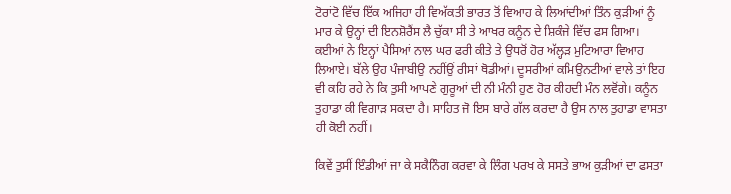ਟੋਰਾਂਟੋ ਵਿੱਚ ਇੱਕ ਅਜਿਹਾ ਹੀ ਵਿਅੱਕਤੀ ਭਾਰਤ ਤੋਂ ਵਿਆਹ ਕੇ ਲਿਆਂਦੀਆਂ ਤਿੰਨ ਕੁੜੀਆਂ ਨੂੰ ਮਾਰ ਕੇ ਉਨ੍ਹਾਂ ਦੀ ਇਨਸ਼ੋਰੈਂਸ ਲੈ ਚੁੱਕਾ ਸੀ ਤੇ ਆਖਰ ਕਨੂੰਨ ਦੇ ਸ਼ਿਕੰਜੇ ਵਿੱਚ ਫਸ ਗਿਆ। ਕਈਆਂ ਨੇ ਇਨ੍ਹਾਂ ਪੈਸਿਆਂ ਨਾਲ ਘਰ ਫਰੀ ਕੀਤੇ ਤੇ ਉਧਰੋਂ ਹੋਰ ਅੱਲ੍ਹੜ ਮੁਟਿਆਰਾ ਵਿਆਹ ਲਿਆਏ। ਬੱਲੇ ਉਹ ਪੰਜਾਬੀਉ ਨਹੀਂਉਂ ਰੀਸਾਂ ਥੋਡੀਆਂ। ਦੂਸਰੀਆਂ ਕਮਿਉਨਟੀਆਂ ਵਾਲੇ ਤਾਂ ਇਹ ਵੀ ਕਹਿ ਰਹੇ ਨੇ ਕਿ ਤੁਸੀ ਆਪਣੇ ਗੁਰੂਆਂ ਦੀ ਨੀ ਮੰਨੀ ਹੁਣ ਹੋਰ ਕੀਹਦੀ ਮੰਨ ਲਵੋਂਗੇ। ਕਨੂੰਨ ਤੁਹਾਡਾ ਕੀ ਵਿਗਾੜ ਸਕਦਾ ਹੈ। ਸਾਹਿਤ ਜੋ ਇਸ ਬਾਰੇ ਗੱਲ ਕਰਦਾ ਹੈ ਉਸ ਨਾਲ ਤੁਹਾਡਾ ਵਾਸਤਾ ਹੀ ਕੋਈ ਨਹੀਂ।

ਕਿਵੇਂ ਤੁਸੀਂ ਇੰਡੀਆਂ ਜਾ ਕੇ ਸਕੈਨਿੰਗ ਕਰਵਾ ਕੇ ਲਿੰਗ ਪਰਖ ਕੇ ਸਸਤੇ ਭਾਅ ਕੁੜੀਆਂ ਦਾ ਫਸਤਾ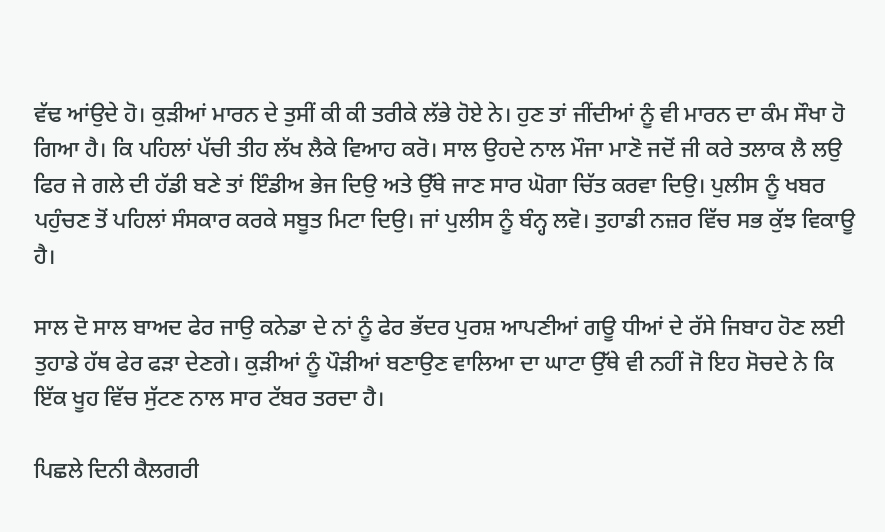ਵੱਢ ਆਂਉਦੇ ਹੋ। ਕੁੜੀਆਂ ਮਾਰਨ ਦੇ ਤੁਸੀਂ ਕੀ ਕੀ ਤਰੀਕੇ ਲੱਭੇ ਹੋਏ ਨੇ। ਹੁਣ ਤਾਂ ਜੀਂਦੀਆਂ ਨੂੰ ਵੀ ਮਾਰਨ ਦਾ ਕੰਮ ਸੌਖਾ ਹੋ ਗਿਆ ਹੈ। ਕਿ ਪਹਿਲਾਂ ਪੱਚੀ ਤੀਹ ਲੱਖ ਲੈਕੇ ਵਿਆਹ ਕਰੋ। ਸਾਲ ਉਹਦੇ ਨਾਲ ਮੌਜਾ ਮਾਣੋ ਜਦੋਂ ਜੀ ਕਰੇ ਤਲਾਕ ਲੈ ਲਉ ਫਿਰ ਜੇ ਗਲੇ ਦੀ ਹੱਡੀ ਬਣੇ ਤਾਂ ਇੰਡੀਅ ਭੇਜ ਦਿਉ ਅਤੇ ਉੱਥੇ ਜਾਣ ਸਾਰ ਘੋਗਾ ਚਿੱਤ ਕਰਵਾ ਦਿਉ। ਪੁਲੀਸ ਨੂੰ ਖਬਰ ਪਹੁੰਚਣ ਤੋਂ ਪਹਿਲਾਂ ਸੰਸਕਾਰ ਕਰਕੇ ਸਬੂਤ ਮਿਟਾ ਦਿਉ। ਜਾਂ ਪੁਲੀਸ ਨੂੰ ਬੰਨ੍ਹ ਲਵੋ। ਤੁਹਾਡੀ ਨਜ਼ਰ ਵਿੱਚ ਸਭ ਕੁੱਝ ਵਿਕਾਊ ਹੈ।

ਸਾਲ ਦੋ ਸਾਲ ਬਾਅਦ ਫੇਰ ਜਾਉ ਕਨੇਡਾ ਦੇ ਨਾਂ ਨੂੰ ਫੇਰ ਭੱਦਰ ਪੁਰਸ਼ ਆਪਣੀਆਂ ਗਊ ਧੀਆਂ ਦੇ ਰੱਸੇ ਜਿਬਾਹ ਹੋਣ ਲਈ ਤੁਹਾਡੇ ਹੱਥ ਫੇਰ ਫੜਾ ਦੇਣਗੇ। ਕੁੜੀਆਂ ਨੂੰ ਪੌੜੀਆਂ ਬਣਾਉਣ ਵਾਲਿਆ ਦਾ ਘਾਟਾ ਉੱਥੇ ਵੀ ਨਹੀਂ ਜੋ ਇਹ ਸੋਚਦੇ ਨੇ ਕਿ ਇੱਕ ਖੂਹ ਵਿੱਚ ਸੁੱਟਣ ਨਾਲ ਸਾਰ ਟੱਬਰ ਤਰਦਾ ਹੈ।

ਪਿਛਲੇ ਦਿਨੀ ਕੈਲਗਰੀ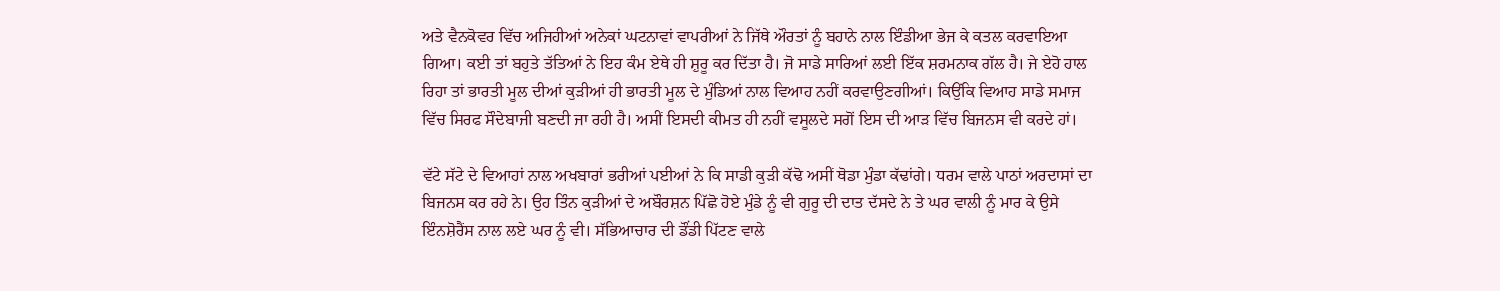ਅਤੇ ਵੈਨਕੋਵਰ ਵਿੱਚ ਅਜਿਹੀਆਂ ਅਨੇਕਾਂ ਘਟਨਾਵਾਂ ਵਾਪਰੀਆਂ ਨੇ ਜਿੱਥੇ ਔਰਤਾਂ ਨੂੰ ਬਹਾਨੇ ਨਾਲ ਇੰਡੀਆ ਭੇਜ ਕੇ ਕਤਲ ਕਰਵਾਇਆ ਗਿਆ। ਕਈ ਤਾਂ ਬਹੁਤੇ ਤੱਤਿਆਂ ਨੇ ਇਹ ਕੰਮ ਏਥੇ ਹੀ ਸ਼ੁਰੂ ਕਰ ਦਿੱਤਾ ਹੈ। ਜੋ ਸਾਡੇ ਸਾਰਿਆਂ ਲਈ ਇੱਕ ਸ਼ਰਮਨਾਕ ਗੱਲ ਹੈ। ਜੇ ਏਹੋ ਹਾਲ ਰਿਹਾ ਤਾਂ ਭਾਰਤੀ ਮੂਲ ਦੀਆਂ ਕੁੜੀਆਂ ਹੀ ਭਾਰਤੀ ਮੂਲ ਦੇ ਮੁੰਡਿਆਂ ਨਾਲ ਵਿਆਹ ਨਹੀਂ ਕਰਵਾਉਣਗੀਆਂ। ਕਿਉਂਕਿ ਵਿਆਹ ਸਾਡੇ ਸਮਾਜ ਵਿੱਚ ਸਿਰਫ ਸੌਦੇਬਾਜੀ ਬਣਦੀ ਜਾ ਰਹੀ ਹੈ। ਅਸੀਂ ਇਸਦੀ ਕੀਮਤ ਹੀ ਨਹੀਂ ਵਸੂਲਦੇ ਸਗੋਂ ਇਸ ਦੀ ਆੜ ਵਿੱਚ ਬਿਜਨਸ ਵੀ ਕਰਦੇ ਹਾਂ।

ਵੱਟੇ ਸੱਟੇ ਦੇ ਵਿਆਹਾਂ ਨਾਲ ਅਖਬਾਰਾਂ ਭਰੀਆਂ ਪਈਆਂ ਨੇ ਕਿ ਸਾਡੀ ਕੁੜੀ ਕੱਢੋ ਅਸੀਂ ਥੋਡਾ ਮੁੰਡਾ ਕੱਢਾਂਗੇ। ਧਰਮ ਵਾਲੇ ਪਾਠਾਂ ਅਰਦਾਸਾਂ ਦਾ ਬਿਜਨਸ ਕਰ ਰਹੇ ਨੇ। ਉਹ ਤਿੰਨ ਕੁੜੀਆਂ ਦੇ ਅਬੌਰਸ਼ਨ ਪਿੱਛੋ ਹੋਏ ਮੁੰਡੇ ਨੂੰ ਵੀ ਗੁਰੂ ਦੀ ਦਾਤ ਦੱਸਦੇ ਨੇ ਤੇ ਘਰ ਵਾਲੀ ਨੂੰ ਮਾਰ ਕੇ ਉਸੇ ਇੰਨਸ਼ੋਰੈਂਸ ਨਾਲ ਲਏ ਘਰ ਨੂੰ ਵੀ। ਸੱਭਿਆਚਾਰ ਦੀ ਡੌਂਡੀ ਪਿੱਟਣ ਵਾਲੇ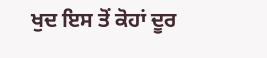ਖੁਦ ਇਸ ਤੋਂ ਕੋਹਾਂ ਦੂਰ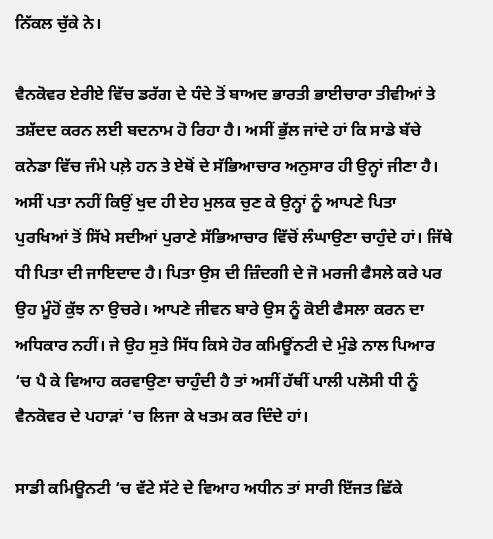ਨਿੱਕਲ ਚੁੱਕੇ ਨੇ।

ਵੈਨਕੋਵਰ ਏਰੀਏ ਵਿੱਚ ਡਰੱਗ ਦੇ ਧੰਦੇ ਤੋਂ ਬਾਅਦ ਭਾਰਤੀ ਭਾਈਚਾਰਾ ਤੀਵੀਆਂ ਤੇ ਤਸ਼ੱਦਦ ਕਰਨ ਲਈ ਬਦਨਾਮ ਹੋ ਰਿਹਾ ਹੈ। ਅਸੀਂ ਭੁੱਲ ਜਾਂਦੇ ਹਾਂ ਕਿ ਸਾਡੇ ਬੱਚੇ ਕਨੇਡਾ ਵਿੱਚ ਜੰਮੇ ਪਲ਼ੇ ਹਨ ਤੇ ਏਥੋਂ ਦੇ ਸੱਭਿਆਚਾਰ ਅਨੁਸਾਰ ਹੀ ਉਨ੍ਹਾਂ ਜੀਣਾ ਹੈ। ਅਸੀਂ ਪਤਾ ਨਹੀਂ ਕਿਉਂ ਖੁਦ ਹੀ ਏਹ ਮੁਲਕ ਚੁਣ ਕੇ ਉਨ੍ਹਾਂ ਨੂੰ ਆਪਣੇ ਪਿਤਾ ਪੁਰਖਿਆਂ ਤੋਂ ਸਿੱਖੇ ਸਦੀਆਂ ਪੁਰਾਣੇ ਸੱਭਿਆਚਾਰ ਵਿੱਚੋਂ ਲੰਘਾਉਣਾ ਚਾਹੁੰਦੇ ਹਾਂ। ਜਿੱਥੇ ਧੀ ਪਿਤਾ ਦੀ ਜਾਇਦਾਦ ਹੈ। ਪਿਤਾ ਉਸ ਦੀ ਜ਼ਿੰਦਗੀ ਦੇ ਜੋ ਮਰਜੀ ਫੈਸਲੇ ਕਰੇ ਪਰ ਉਹ ਮੂੰਹੋਂ ਕੁੱਝ ਨਾ ਉਚਰੇ। ਆਪਣੇ ਜੀਵਨ ਬਾਰੇ ਉਸ ਨੂੰ ਕੋਈ ਫੈਸਲਾ ਕਰਨ ਦਾ ਅਧਿਕਾਰ ਨਹੀਂ। ਜੇ ਉਹ ਸੁਤੇ ਸਿੱਧ ਕਿਸੇ ਹੋਰ ਕਮਿਊਂਨਟੀ ਦੇ ਮੁੰਡੇ ਨਾਲ ਪਿਆਰ ‘ਚ ਪੈ ਕੇ ਵਿਆਹ ਕਰਵਾਉਣਾ ਚਾਹੁੰਦੀ ਹੈ ਤਾਂ ਅਸੀਂ ਹੱਥੀਂ ਪਾਲੀ ਪਲੋਸੀ ਧੀ ਨੂੰ ਵੈਨਕੋਵਰ ਦੇ ਪਹਾੜਾਂ ‘ਚ ਲਿਜਾ ਕੇ ਖਤਮ ਕਰ ਦਿੰਦੇ ਹਾਂ।

ਸਾਡੀ ਕਮਿਊਨਟੀ ‘ਚ ਵੱਟੇ ਸੱਟੇ ਦੇ ਵਿਆਹ ਅਧੀਨ ਤਾਂ ਸਾਰੀ ਇੱਜਤ ਛਿੱਕੇ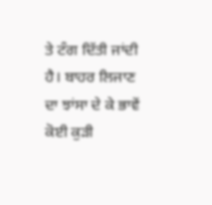ਤੇ ਟੰਗ ਦਿੱਤੀ ਜਾਂਦੀ ਹੈ। ਬਾਹਰ ਲਿਜਾਣ ਦਾ ਝਾਂਸਾ ਦੇ ਕੇ ਭਾਵੇਂ ਕੋਈ ਕੁੜੀ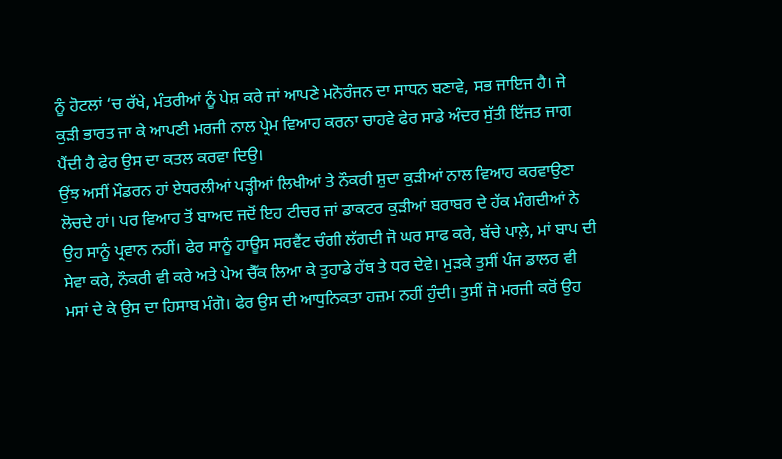ਨੂੰ ਹੋਟਲਾਂ ‘ਚ ਰੱਖੇ, ਮੰਤਰੀਆਂ ਨੂੰ ਪੇਸ਼ ਕਰੇ ਜਾਂ ਆਪਣੇ ਮਨੋਰੰਜਨ ਦਾ ਸਾਧਨ ਬਣਾਵੇ, ਸਭ ਜਾਇਜ ਹੈ। ਜੇ ਕੁੜੀ ਭਾਰਤ ਜਾ ਕੇ ਆਪਣੀ ਮਰਜੀ ਨਾਲ ਪ੍ਰੇਮ ਵਿਆਹ ਕਰਨਾ ਚਾਹਵੇ ਫੇਰ ਸਾਡੇ ਅੰਦਰ ਸੁੱਤੀ ਇੱਜਤ ਜਾਗ ਪੈਂਦੀ ਹੈ ਫੇਰ ਉਸ ਦਾ ਕਤਲ ਕਰਵਾ ਦਿਉ।
ਉਂਝ ਅਸੀਂ ਮੌਡਰਨ ਹਾਂ ਏਧਰਲੀਆਂ ਪੜ੍ਹੀਆਂ ਲਿਖੀਆਂ ਤੇ ਨੌਕਰੀ ਸ਼ੁਦਾ ਕੁੜੀਆਂ ਨਾਲ ਵਿਆਹ ਕਰਵਾਉਣਾ ਲੋਚਦੇ ਹਾਂ। ਪਰ ਵਿਆਹ ਤੋਂ ਬਾਅਦ ਜਦੋਂ ਇਹ ਟੀਚਰ ਜਾਂ ਡਾਕਟਰ ਕੁੜੀਆਂ ਬਰਾਬਰ ਦੇ ਹੱਕ ਮੰਗਦੀਆਂ ਨੇ ਉਹ ਸਾਨੂੰ ਪ੍ਰਵਾਨ ਨਹੀਂ। ਫੇਰ ਸਾਨੂੰ ਹਾਊਸ ਸਰਵੈਂਟ ਚੰਗੀ ਲੱਗਦੀ ਜੋ ਘਰ ਸਾਫ ਕਰੇ, ਬੱਚੇ ਪਾਲ਼ੇ, ਮਾਂ ਬਾਪ ਦੀ ਸੇਵਾ ਕਰੇ, ਨੌਕਰੀ ਵੀ ਕਰੇ ਅਤੇ ਪੇਅ ਚੈੱਕ ਲਿਆ ਕੇ ਤੁਹਾਡੇ ਹੱਥ ਤੇ ਧਰ ਦੇਵੇ। ਮੁੜਕੇ ਤੁਸੀਂ ਪੰਜ ਡਾਲਰ ਵੀ ਮਸਾਂ ਦੇ ਕੇ ਉਸ ਦਾ ਹਿਸਾਬ ਮੰਗੋ। ਫੇਰ ਉਸ ਦੀ ਆਧੁਨਿਕਤਾ ਹਜ਼ਮ ਨਹੀਂ ਹੁੰਦੀ। ਤੁਸੀਂ ਜੋ ਮਰਜੀ ਕਰੋਂ ਉਹ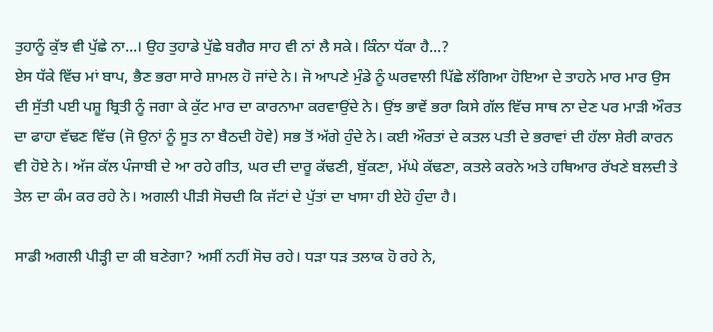ਤੁਹਾਨੂੰ ਕੁੱਝ ਵੀ ਪੁੱਛੇ ਨਾ...। ਉਹ ਤੁਹਾਡੇ ਪੁੱਛੇ ਬਗੈਰ ਸਾਹ ਵੀ ਨਾਂ ਲੈ ਸਕੇ। ਕਿੰਨਾ ਧੱਕਾ ਹੈ...?
ਏਸ ਧੱਕੇ ਵਿੱਚ ਮਾਂ ਬਾਪ, ਭੈਣ ਭਰਾ ਸਾਰੇ ਸ਼ਾਮਲ ਹੋ ਜਾਂਦੇ ਨੇ। ਜੋ ਆਪਣੇ ਮੁੰਡੇ ਨੂੰ ਘਰਵਾਲੀ ਪਿੱਛੇ ਲੱਗਿਆ ਹੋਇਆ ਦੇ ਤਾਹਨੇ ਮਾਰ ਮਾਰ ਉਸ ਦੀ ਸੁੱਤੀ ਪਈ ਪਸ਼ੂ ਬ੍ਰਿਤੀ ਨੂੰ ਜਗਾ ਕੇ ਕੁੱਟ ਮਾਰ ਦਾ ਕਾਰਨਾਮਾ ਕਰਵਾਉਂਦੇ ਨੇ। ਉਂਝ ਭਾਵੇਂ ਭਰਾ ਕਿਸੇ ਗੱਲ ਵਿੱਚ ਸਾਥ ਨਾ ਦੇਣ ਪਰ ਮਾੜੀ ਔਰਤ ਦਾ ਫਾਹਾ ਵੱਢਣ ਵਿੱਚ (ਜੋ ਉਨਾਂ ਨੂੰ ਸੂਤ ਨਾ ਬੈਠਦੀ ਹੋਵੇ) ਸਭ ਤੋਂ ਅੱਗੇ ਹੁੰਦੇ ਨੇ। ਕਈ ਔਰਤਾਂ ਦੇ ਕਤਲ ਪਤੀ ਦੇ ਭਰਾਵਾਂ ਦੀ ਹੱਲਾ ਸ਼ੇਰੀ ਕਾਰਨ ਵੀ ਹੋਏ ਨੇ। ਅੱਜ ਕੱਲ ਪੰਜਾਬੀ ਦੇ ਆ ਰਹੇ ਗੀਤ, ਘਰ ਦੀ ਦਾਰੂ ਕੱਢਣੀ, ਬੁੱਕਣਾ, ਮੱਘੇ ਕੱਢਣਾ, ਕਤਲੇ ਕਰਨੇ ਅਤੇ ਹਥਿਆਰ ਰੱਖਣੇ ਬਲਦੀ ਤੇ ਤੇਲ ਦਾ ਕੰਮ ਕਰ ਰਹੇ ਨੇ। ਅਗਲੀ ਪੀੜੀ ਸੋਚਦੀ ਕਿ ਜੱਟਾਂ ਦੇ ਪੁੱਤਾਂ ਦਾ ਖਾਸਾ ਹੀ ਏਹੋ ਹੁੰਦਾ ਹੈ।

ਸਾਡੀ ਅਗਲੀ ਪੀੜ੍ਹੀ ਦਾ ਕੀ ਬਣੇਗਾ? ਅਸੀਂ ਨਹੀਂ ਸੋਚ ਰਹੇ। ਧੜਾ ਧੜ ਤਲਾਕ ਹੋ ਰਹੇ ਨੇ,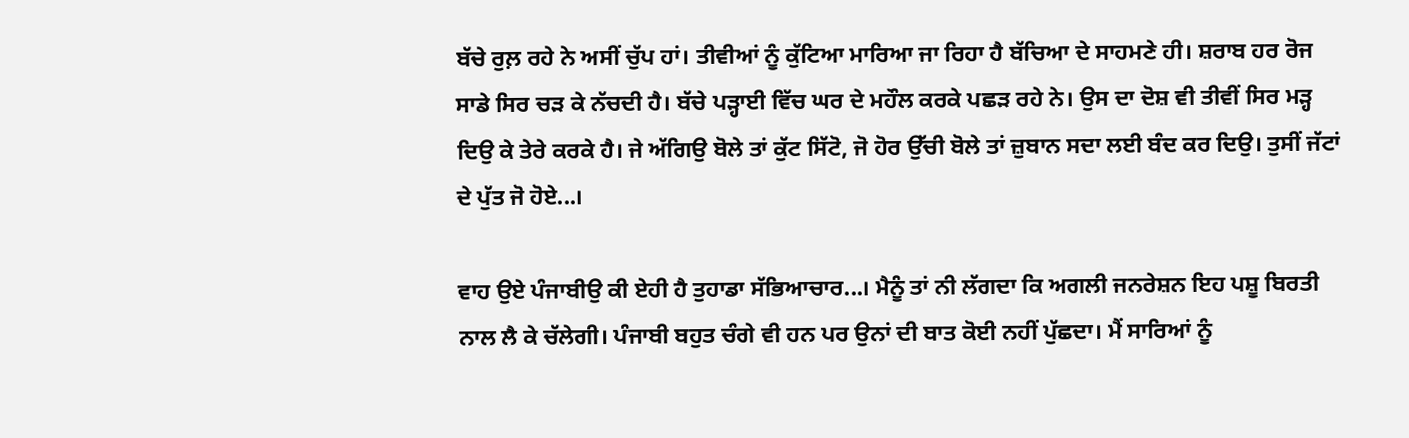ਬੱਚੇ ਰੁਲ਼ ਰਹੇ ਨੇ ਅਸੀਂ ਚੁੱਪ ਹਾਂ। ਤੀਵੀਆਂ ਨੂੰ ਕੁੱਟਿਆ ਮਾਰਿਆ ਜਾ ਰਿਹਾ ਹੈ ਬੱਚਿਆ ਦੇ ਸਾਹਮਣੇ ਹੀ। ਸ਼ਰਾਬ ਹਰ ਰੋਜ ਸਾਡੇ ਸਿਰ ਚੜ ਕੇ ਨੱਚਦੀ ਹੈ। ਬੱਚੇ ਪੜ੍ਹਾਈ ਵਿੱਚ ਘਰ ਦੇ ਮਹੌਲ ਕਰਕੇ ਪਛੜ ਰਹੇ ਨੇ। ਉਸ ਦਾ ਦੋਸ਼ ਵੀ ਤੀਵੀਂ ਸਿਰ ਮੜ੍ਹ ਦਿਉ ਕੇ ਤੇਰੇ ਕਰਕੇ ਹੈ। ਜੇ ਅੱਗਿਉ ਬੋਲੇ ਤਾਂ ਕੁੱਟ ਸਿੱਟੋ, ਜੋ ਹੋਰ ਉੱਚੀ ਬੋਲੇ ਤਾਂ ਜ਼ੁਬਾਨ ਸਦਾ ਲਈ ਬੰਦ ਕਰ ਦਿਉ। ਤੁਸੀਂ ਜੱਟਾਂ ਦੇ ਪੁੱਤ ਜੋ ਹੋਏ...।

ਵਾਹ ਉਏ ਪੰਜਾਬੀਉ ਕੀ ਏਹੀ ਹੈ ਤੁਹਾਡਾ ਸੱਭਿਆਚਾਰ...। ਮੈਨੂੰ ਤਾਂ ਨੀ ਲੱਗਦਾ ਕਿ ਅਗਲੀ ਜਨਰੇਸ਼ਨ ਇਹ ਪਸ਼ੂ ਬਿਰਤੀ ਨਾਲ ਲੈ ਕੇ ਚੱਲੇਗੀ। ਪੰਜਾਬੀ ਬਹੁਤ ਚੰਗੇ ਵੀ ਹਨ ਪਰ ਉਨਾਂ ਦੀ ਬਾਤ ਕੋਈ ਨਹੀਂ ਪੁੱਛਦਾ। ਮੈਂ ਸਾਰਿਆਂ ਨੂੰ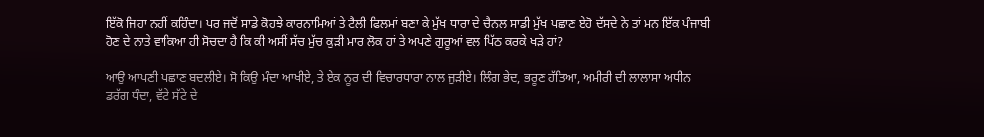ਇੱਕੋ ਜਿਹਾ ਨਹੀਂ ਕਹਿੰਦਾ। ਪਰ ਜਦੋਂ ਸਾਡੇ ਕੋਹਝੇ ਕਾਰਨਾਮਿਆਂ ਤੇ ਟੈਲੀ ਫਿਲਮਾਂ ਬਣਾ ਕੇ ਮੁੱਖ ਧਾਰਾ ਦੇ ਚੈਨਲ ਸਾਡੀ ਮੁੱਖ ਪਛਾਣ ਏਹੋ ਦੱਸਦੇ ਨੇ ਤਾਂ ਮਨ ਇੱਕ ਪੰਜਾਬੀ ਹੋਣ ਦੇ ਨਾਤੇ ਵਾਕਿਆ ਹੀ ਸੋਚਦਾ ਹੈ ਕਿ ਕੀ ਅਸੀਂ ਸੱਚ ਮੁੱਚ ਕੁੜੀ ਮਾਰ ਲੋਕ ਹਾਂ ਤੇ ਅਪਣੇ ਗੁਰੂਆਂ ਵਲ ਪਿੱਠ ਕਰਕੇ ਖੜੇ ਹਾਂ?

ਆਉ ਆਪਣੀ ਪਛਾਣ ਬਦਲੀਏ। ਸੋ ਕਿਉ ਮੰਦਾ ਆਖੀਏ, ਤੇ ਏਕ ਨੂਰ ਦੀ ਵਿਚਾਰਧਾਰਾ ਨਾਲ ਜੁੜੀਏ। ਲਿੰਗ ਭੇਦ, ਭਰੂਣ ਹੱਤਿਆ, ਅਮੀਰੀ ਦੀ ਲਾਲਾਸਾ ਅਧੀਨ ਡਰੱਗ ਧੰਦਾ, ਵੱਟੇ ਸੱਟੇ ਦੇ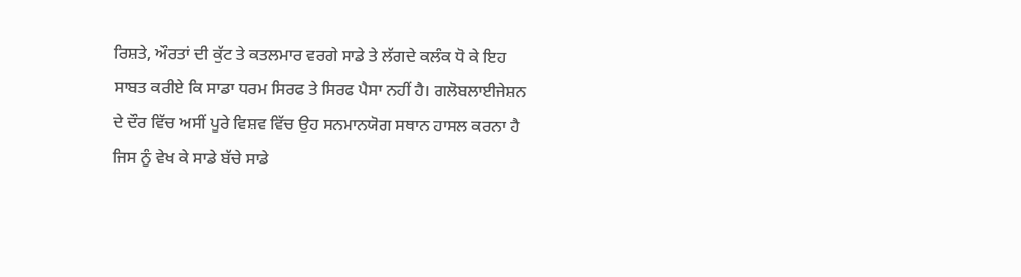ਰਿਸ਼ਤੇ, ਔਰਤਾਂ ਦੀ ਕੁੱਟ ਤੇ ਕਤਲਮਾਰ ਵਰਗੇ ਸਾਡੇ ਤੇ ਲੱਗਦੇ ਕਲੰਕ ਧੋ ਕੇ ਇਹ ਸਾਬਤ ਕਰੀਏ ਕਿ ਸਾਡਾ ਧਰਮ ਸਿਰਫ ਤੇ ਸਿਰਫ ਪੈਸਾ ਨਹੀਂ ਹੈ। ਗਲੋਬਲਾਈਜੇਸ਼ਨ ਦੇ ਦੌਰ ਵਿੱਚ ਅਸੀਂ ਪੂਰੇ ਵਿਸ਼ਵ ਵਿੱਚ ਉਹ ਸਨਮਾਨਯੋਗ ਸਥਾਨ ਹਾਸਲ ਕਰਨਾ ਹੈ ਜਿਸ ਨੂੰ ਵੇਖ ਕੇ ਸਾਡੇ ਬੱਚੇ ਸਾਡੇ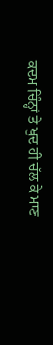ਕਦਮ ਚਿੰਨ੍ਹਾਂ ਤੇ ਖੁਦ ਹੀ ਚੱਲ ਕੇ ਮਾਣ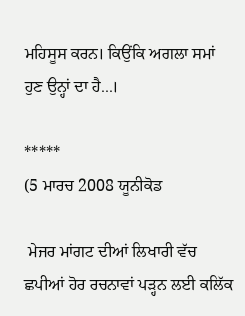ਮਹਿਸੂਸ ਕਰਨ। ਕਿਉਂਕਿ ਅਗਲਾ ਸਮਾਂ ਹੁਣ ਉਨ੍ਹਾਂ ਦਾ ਹੈ...।

*****
(5 ਮਾਰਚ 2008 ਯੂਨੀਕੋਡ

 ਮੇਜਰ ਮਾਂਗਟ ਦੀਆਂ ਲਿਖਾਰੀ ਵੱਚ ਛਪੀਆਂ ਹੋਰ ਰਚਨਾਵਾਂ ਪੜ੍ਹਨ ਲਈ ਕਲਿੱਕ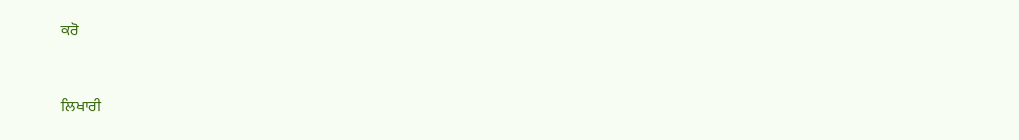ਕਰੋ



ਲਿਖਾਰੀ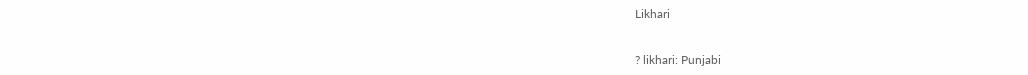Likhari


? likhari: Punjabi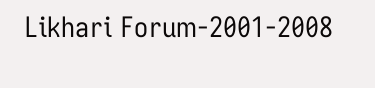Likhari Forum-2001-2008